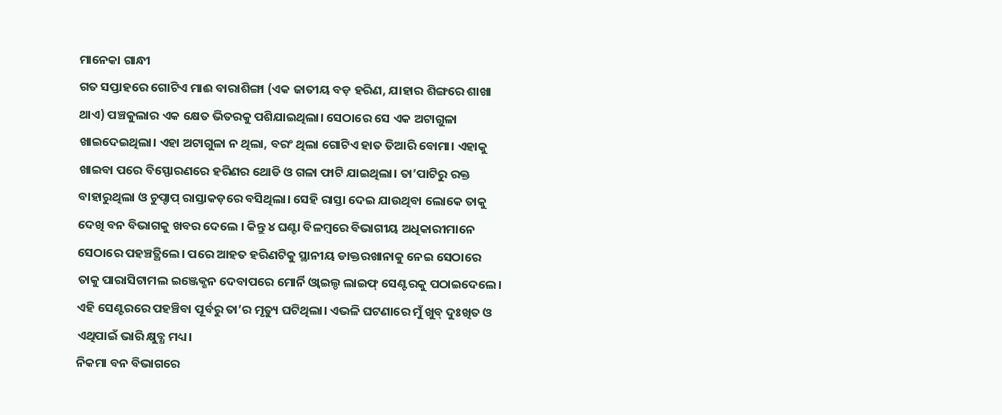ମାନେକା ଗାନ୍ଧୀ
ଗତ ସପ୍ତାହରେ ଗୋଟିଏ ମାଈ ବାରାଶିଙ୍ଗା (ଏକ ଜାତୀୟ ବଡ଼ ହରିଣ, ଯାହାର ଶିଙ୍ଗରେ ଶାଖା ଥାଏ) ପଞ୍ଚକୁଲାର ଏକ କ୍ଷେତ ଭିତରକୁ ପଶିଯାଇଥିଲା। ସେଠାରେ ସେ ଏକ ଅଟାଗୁଳା ଖାଇଦେଇଥିଲା। ଏହା ଅଟାଗୁଳା ନ ଥିଲା, ବରଂ ଥିଲା ଗୋଟିଏ ହାତ ତିଆରି ବୋମା। ଏହାକୁ ଖାଇବା ପରେ ବିସ୍ଫୋରଣରେ ହରିଣର ଥୋଡି ଓ ଗଳା ଫାଟି ଯାଇଥିଲା। ତା’ପାଟିରୁ ରକ୍ତ ବାହାରୁଥିଲା ଓ ଚୁପ୍ଚାପ୍ ରାସ୍ତାକଡ଼ରେ ବସିଥିଲା। ସେହି ରାସ୍ତା ଦେଇ ଯାଉଥିବା ଲୋକେ ତାକୁ ଦେଖି ବନ ବିଭାଗକୁ ଖବର ଦେଲେ । କିନ୍ତୁ ୪ ଘଣ୍ଟା ବିଳମ୍ବରେ ବିଭାଗୀୟ ଅଧିକାରୀମାନେ ସେଠାରେ ପହଞ୍ଚତ୍ଥିଲେ। ପରେ ଆହତ ହରିଣଟିକୁ ସ୍ଥାନୀୟ ଡାକ୍ତରଖାନାକୁ ନେଇ ସେଠାରେ ତାକୁ ପାରାସିଟାମଲ ଇଞ୍ଜେକ୍ଶନ ଦେବାପରେ ମୋର୍ନି ଓ୍ବାଇଲ୍ଡ ଲାଇଫ୍ ସେଣ୍ଟରକୁ ପଠାଇଦେଲେ। ଏହି ସେଣ୍ଟରରେ ପହଞ୍ଚିବା ପୂର୍ବରୁ ତା’ର ମୃତ୍ୟୁ ଘଟିଥିଲା। ଏଭଳି ଘଟଣାରେ ମୁଁ ଖୁବ୍ ଦୁଃଖିତ ଓ ଏଥିପାଇଁ ଭାରି କ୍ଷୁବ୍ଧ ମଧ୍ୟ।
ନିକମା ବନ ବିଭାଗରେ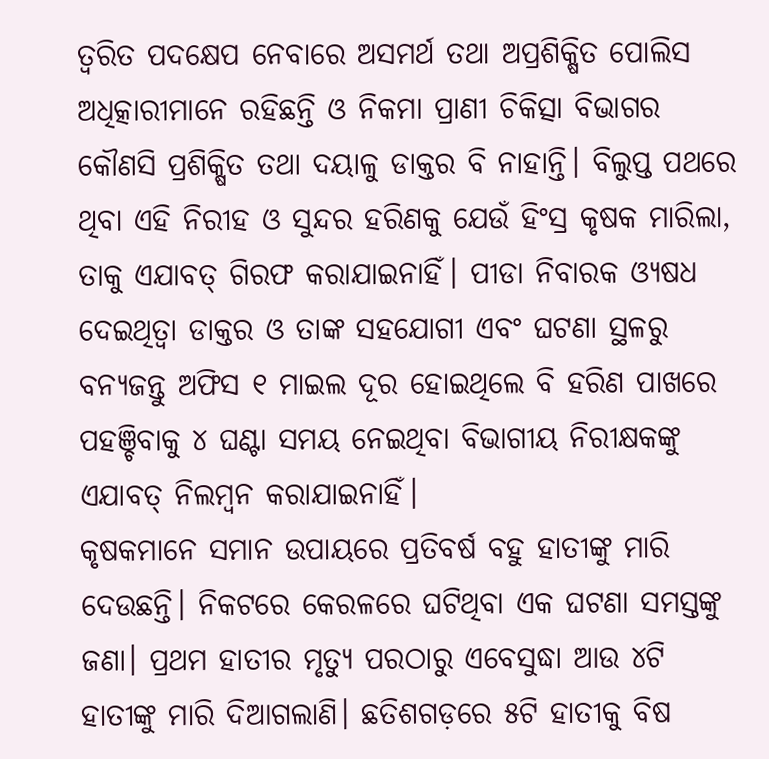ତ୍ୱରିତ ପଦକ୍ଷେପ ନେବାରେ ଅସମର୍ଥ ତଥା ଅପ୍ରଶିକ୍ଷିତ ପୋଲିସ ଅଧିତ୍କାରୀମାନେ ରହିଛନ୍ତି ଓ ନିକମା ପ୍ରାଣୀ ଚିକିତ୍ସା ବିଭାଗର କୌଣସି ପ୍ରଶିକ୍ଷିତ ତଥା ଦୟାଳୁ ଡାକ୍ତର ବି ନାହାନ୍ତି। ବିଲୁପ୍ତ ପଥରେ ଥିବା ଏହି ନିରୀହ ଓ ସୁନ୍ଦର ହରିଣକୁ ଯେଉଁ ହିଂସ୍ର କୃଷକ ମାରିଲା, ତାକୁ ଏଯାବତ୍ ଗିରଫ କରାଯାଇନାହିଁ। ପୀଡା ନିବାରକ ଓ୍ୟଷଧ ଦେଇଥିତ୍ବା ଡାକ୍ତର ଓ ତାଙ୍କ ସହଯୋଗୀ ଏବଂ ଘଟଣା ସ୍ଥଳରୁ ବନ୍ୟଜନ୍ତୁ ଅଫିସ ୧ ମାଇଲ ଦୂର ହୋଇଥିଲେ ବି ହରିଣ ପାଖରେ ପହଞ୍ଚିବାକୁ ୪ ଘଣ୍ଟା ସମୟ ନେଇଥିବା ବିଭାଗୀୟ ନିରୀକ୍ଷକଙ୍କୁ ଏଯାବତ୍ ନିଲମ୍ବନ କରାଯାଇନାହିଁ।
କୃଷକମାନେ ସମାନ ଉପାୟରେ ପ୍ରତିବର୍ଷ ବହୁ ହାତୀଙ୍କୁ ମାରି ଦେଉଛନ୍ତି। ନିକଟରେ କେରଳରେ ଘଟିଥିବା ଏକ ଘଟଣା ସମସ୍ତଙ୍କୁ ଜଣା। ପ୍ରଥମ ହାତୀର ମୃତ୍ୟୁ ପରଠାରୁ ଏବେସୁଦ୍ଧା ଆଉ ୪ଟି ହାତୀଙ୍କୁ ମାରି ଦିଆଗଲାଣି। ଛତିଶଗଡ଼ରେ ୫ଟି ହାତୀକୁ ବିଷ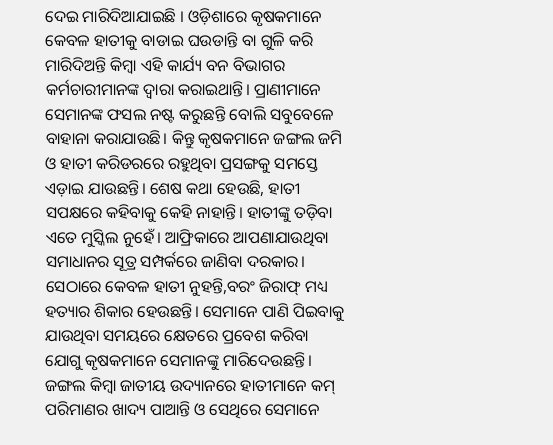ଦେଇ ମାରିଦିଆଯାଇଛି । ଓଡ଼ିଶାରେ କୃଷକମାନେ କେବଳ ହାତୀକୁ ବାଡାଇ ଘଉଡାନ୍ତି ବା ଗୁଳି କରି ମାରିଦିଅନ୍ତି କିମ୍ବା ଏହି କାର୍ଯ୍ୟ ବନ ବିଭାଗର କର୍ମଚାରୀମାନଙ୍କ ଦ୍ୱାରା କରାଇଥାନ୍ତି। ପ୍ରାଣୀମାନେ ସେମାନଙ୍କ ଫସଲ ନଷ୍ଟ କରୁଛନ୍ତି ବୋଲି ସବୁବେଳେ ବାହାନା କରାଯାଉଛି। କିନ୍ତୁ କୃଷକମାନେ ଜଙ୍ଗଲ ଜମି ଓ ହାତୀ କରିଡରରେ ରହୁଥିବା ପ୍ରସଙ୍ଗକୁ ସମସ୍ତେ ଏଡ଼ାଇ ଯାଉଛନ୍ତି। ଶେଷ କଥା ହେଉଛି, ହାତୀ ସପକ୍ଷରେ କହିବାକୁ କେହି ନାହାନ୍ତି। ହାତୀଙ୍କୁ ତଡ଼ିବା ଏତେ ମୁସ୍କିଲ ନୁହେଁ। ଆଫ୍ରିକାରେ ଆପଣାଯାଉଥିବା ସମାଧାନର ସୂତ୍ର ସମ୍ପର୍କରେ ଜାଣିବା ଦରକାର। ସେଠାରେ କେବଳ ହାତୀ ନୁହନ୍ତି,ବରଂ ଜିରାଫ୍ ମଧ୍ୟ ହତ୍ୟାର ଶିକାର ହେଉଛନ୍ତି। ସେମାନେ ପାଣି ପିଇବାକୁ ଯାଉଥିବା ସମୟରେ କ୍ଷେତରେ ପ୍ରବେଶ କରିବା ଯୋଗୁ କୃଷକମାନେ ସେମାନଙ୍କୁ ମାରିଦେଉଛନ୍ତି। ଜଙ୍ଗଲ କିମ୍ବା ଜାତୀୟ ଉଦ୍ୟାନରେ ହାତୀମାନେ କମ୍ ପରିମାଣର ଖାଦ୍ୟ ପାଆନ୍ତି ଓ ସେଥିରେ ସେମାନେ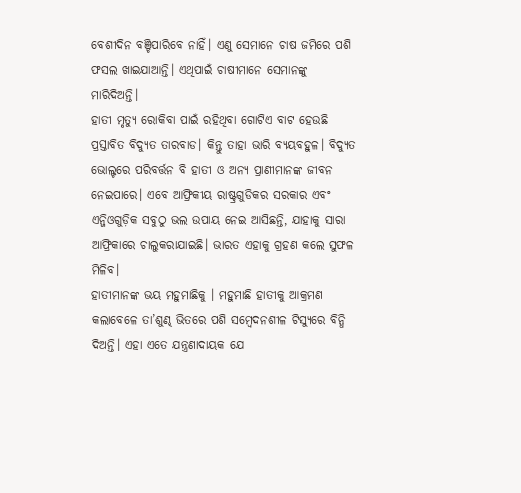ବେଶୀଦିନ ବଞ୍ଚିପାରିବେ ନାହିଁ। ଏଣୁ ସେମାନେ ଚାଷ ଜମିରେ ପଶି ଫସଲ ଖାଇଯାଆନ୍ତି। ଏଥିପାଇଁ ଚାଷୀମାନେ ସେମାନଙ୍କୁ ମାରିଦିଅନ୍ତି।
ହାତୀ ମୃତ୍ୟୁ ରୋକିବା ପାଇଁ ରହିଥିବା ଗୋଟିଏ ବାଟ ହେଉଛି ପ୍ରସ୍ତାବିତ ବିଦ୍ୟୁତ ତାରବାଡ। କିନ୍ତୁ ତାହା ଭାରି ବ୍ୟୟବହୁଳ। ବିଦ୍ୟୁତ ଭୋଲ୍ଟରେ ପରିବର୍ତ୍ତନ ବି ହାତୀ ଓ ଅନ୍ୟ ପ୍ରାଣୀମାନଙ୍କ ଜୀବନ ନେଇପାରେ। ଏବେ ଆଫ୍ରିକୀୟ ରାଷ୍ଟ୍ରଗୁଡିକର ସରକାର ଏବଂ ଏନ୍ଜିଓଗୁଡ଼ିକ ସବୁଠୁ ଭଲ ଉପାୟ ନେଇ ଆସିଛନ୍ତି, ଯାହାକୁ ସାରା ଆଫ୍ରିକାରେ ଚାଲୁକରାଯାଇଛି। ଭାରତ ଏହାକୁ ଗ୍ରହଣ କଲେ ସୁଫଳ ମିଳିବ।
ହାତୀମାନଙ୍କ ଭୟ ମହୁମାଛିକୁ । ମହୁମାଛି ହାତୀକୁ ଆକ୍ରମଣ କଲାବେଳେ ତା’ଶୁଣ୍ଢ ଭିତରେ ପଶି ସମ୍ବେଦନଶୀଳ ଟିସ୍ୟୁରେ ବିନ୍ଧି ଦିଅନ୍ତି। ଏହା ଏତେ ଯନ୍ତ୍ରଣାଦାୟକ ଯେ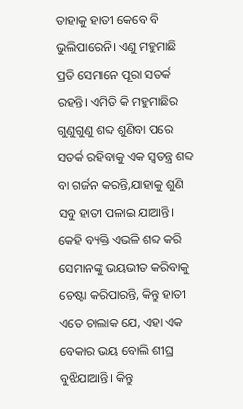ତାହାକୁ ହାତୀ କେବେ ବି ଭୁଲିପାରେନି। ଏଣୁ ମହୁମାଛି ପ୍ରତି ସେମାନେ ପୂରା ସତର୍କ ରହନ୍ତି। ଏମିତି କି ମହୁମାଛିର ଗୁଣୁଗୁଣୁ ଶବ୍ଦ ଶୁଣିବା ପରେ ସତର୍କ ରହିବାକୁ ଏକ ସ୍ବତନ୍ତ୍ର ଶବ୍ଦ ବା ଗର୍ଜନ କରନ୍ତି,ଯାହାକୁ ଶୁଣି ସବୁ ହାତୀ ପଳାଇ ଯାଆନ୍ତି। କେହି ବ୍ୟକ୍ତି ଏଭଳି ଶବ୍ଦ କରି ସେମାନଙ୍କୁ ଭୟଭୀତ କରିବାକୁ ଚେଷ୍ଟା କରିପାରନ୍ତି, କିନ୍ତୁ ହାତୀ ଏତେ ଚାଲାକ ଯେ, ଏହା ଏକ ବେକାର ଭୟ ବୋଲି ଶୀଘ୍ର ବୁଝିଯାଆନ୍ତି। କିନ୍ତୁ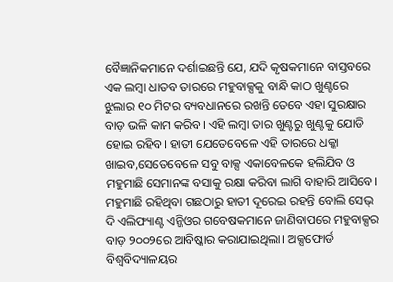ବୈଜ୍ଞାନିକମାନେ ଦର୍ଶାଇଛନ୍ତି ଯେ, ଯଦି କୃଷକମାନେ ବାସ୍ତବରେ ଏକ ଲମ୍ବା ଧାତବ ତାରରେ ମହୁବାକ୍ସକୁ ବାନ୍ଧି କାଠ ଖୁଣ୍ଟରେ ଝୁଲାର ୧୦ ମିଟର ବ୍ୟବଧାନରେ ରଖନ୍ତି ତେବେ ଏହା ସୁରକ୍ଷାର ବାଡ଼ ଭଳି କାମ କରିବ। ଏହି ଲମ୍ବା ତାର ଖୁଣ୍ଟରୁ ଖୁଣ୍ଟକୁ ଯୋଡି ହୋଇ ରହିବ। ହାତୀ ଯେତେବେଳେ ଏହି ତାରରେ ଧକ୍କା ଖାଇବ,ସେତେବେଳେ ସବୁ ବାକ୍ସ ଏକାବେଳକେ ହଲିଯିବ ଓ ମହୁମାଛି ସେମାନଙ୍କ ବସାକୁ ରକ୍ଷା କରିବା ଲାଗି ବାହାରି ଆସିବେ। ମହୁମାଛି ରହିଥିବା ଗଛଠାରୁ ହାତୀ ଦୂରେଇ ରହନ୍ତି ବୋଲି ସେଭ୍ ଦି ଏଲିଫ୍ୟାଣ୍ଟ ଏନ୍ଜିଓର ଗବେଷକମାନେ ଜାଣିବାପରେ ମହୁବାକ୍ସର ବାଡ଼ ୨୦୦୨ରେ ଆବିଷ୍କାର କରାଯାଇଥିଲା। ଅକ୍ସଫୋର୍ଡ ବିଶ୍ୱବିଦ୍ୟାଳୟର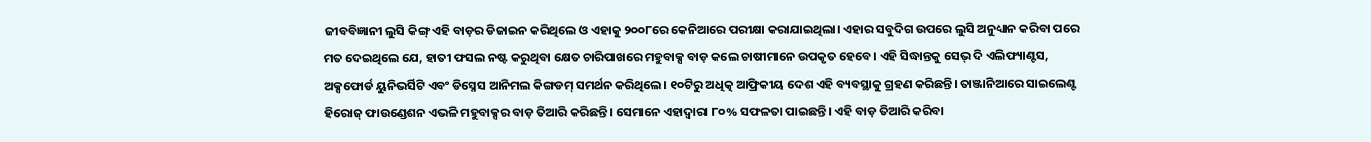ଜୀବବିଜ୍ଞାନୀ ଲୁସି କିଙ୍ଗ୍ ଏହି ବାଡ଼ର ଡିଜାଇନ କରିଥିଲେ ଓ ଏହାକୁ ୨୦୦୮ରେ କେନିଆରେ ପରୀକ୍ଷା କରାଯାଇଥିଲା। ଏହାର ସବୁଦିଗ ଉପରେ ଲୁସି ଅନୁଧ୍ୟାନ କରିବା ପରେ ମତ ଦେଇଥିଲେ ଯେ, ହାତୀ ଫସଲ ନଷ୍ଟ କରୁଥିବା କ୍ଷେତ ଚାରିପାଖରେ ମହୁବାକ୍ସ ବାଡ଼ କଲେ ଚାଷୀମାନେ ଉପକୃତ ହେବେ। ଏହି ସିଦ୍ଧାନ୍ତକୁ ସେଭ୍ ଦି ଏଲିଫ୍ୟାଣ୍ଟସ, ଅକ୍ସଫୋର୍ଡ ୟୁନିଭର୍ସିଟି ଏବଂ ଡିସ୍ନେସ ଆନିମଲ କିଙ୍ଗଡମ୍ ସମର୍ଥନ କରିଥିଲେ। ୧୦ଟିରୁ ଅଧିତ୍କ ଆଫ୍ରିକୀୟ ଦେଶ ଏହି ବ୍ୟବସ୍ଥାକୁ ଗ୍ରହଣ କରିଛନ୍ତି। ତାଞ୍ଜାନିଆରେ ସାଇଲେଣ୍ଟ ହିରୋଜ୍ ଫାଉଣ୍ଡେଶନ ଏଭଳି ମହୁବାକ୍ସର ବାଡ଼ ତିଆରି କରିଛନ୍ତି। ସେମାନେ ଏହାଦ୍ୱାରା ୮୦% ସଫଳତା ପାଇଛନ୍ତି। ଏହି ବାଡ଼ ତିଆରି କରିବା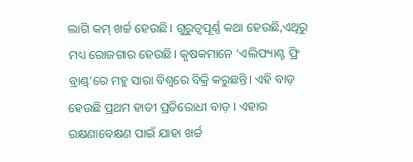ଲାଗି କମ୍ ଖର୍ଚ୍ଚ ହେଉଛି। ଗୁରୁତ୍ୱପୂର୍ଣ୍ଣ କଥା ହେଉଛି,ଏଥିରୁ ମଧ୍ୟ ରୋଜଗାର ହେଉଛି। କୃଷକମାନେ ‘ଏଲିଫ୍ୟାଣ୍ଟ ଫ୍ରି ବ୍ରାଣ୍ଡ୍’ରେ ମହୁ ସାରା ବିଶ୍ୱରେ ବିକ୍ରି କରୁଛନ୍ତି। ଏହି ବାଡ଼ ହେଉଛି ପ୍ରଥମ ହାତୀ ପ୍ରତିରୋଧୀ ବାଡ଼ । ଏହାର ରକ୍ଷଣାବେକ୍ଷଣ ପାଇଁ ଯାହା ଖର୍ଚ୍ଚ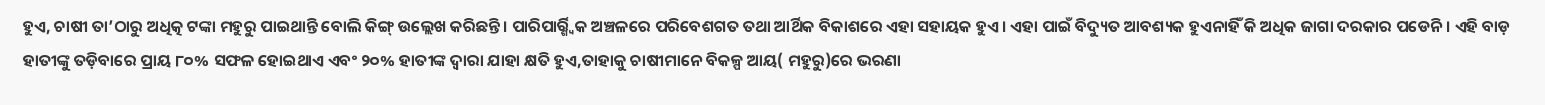ହୁଏ, ଚାଷୀ ତା’ଠାରୁ ଅଧିତ୍କ ଟଙ୍କା ମହୁରୁ ପାଇଥାନ୍ତି ବୋଲି କିଙ୍ଗ୍ ଉଲ୍ଲେଖ କରିଛନ୍ତି। ପାରିପାର୍ର୍ଶ୍ୱିକ ଅଞ୍ଚଳରେ ପରିବେଶଗତ ତଥା ଆର୍ଥିକ ବିକାଶରେ ଏହା ସହାୟକ ହୁଏ। ଏହା ପାଇଁ ବିଦ୍ୟୁତ ଆବଶ୍ୟକ ହୁଏନାହିଁ କି ଅଧିକ ଜାଗା ଦରକାର ପଡେନି। ଏହି ବାଡ଼ ହାତୀଙ୍କୁ ତଡ଼ିବାରେ ପ୍ରାୟ ୮୦% ସଫଳ ହୋଇଥାଏ ଏବଂ ୨୦% ହାତୀଙ୍କ ଦ୍ୱାରା ଯାହା କ୍ଷତି ହୁଏ,ତାହାକୁ ଚାଷୀମାନେ ବିକଳ୍ପ ଆୟ( ମହୁରୁ)ରେ ଭରଣା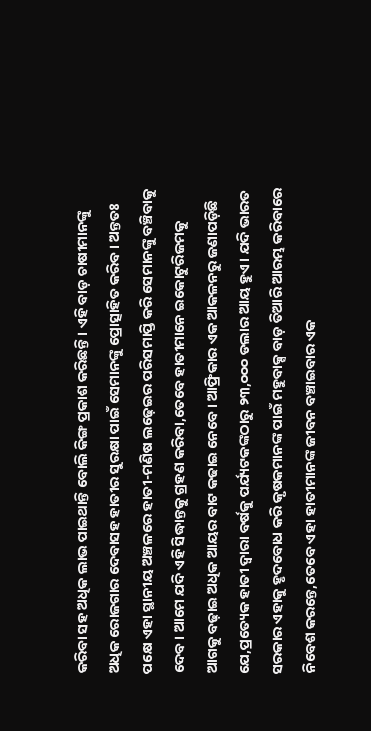କରିବା ସହ ଅଧିକ ଲାଭ ପାଇଥାନ୍ତି ବୋଲି କିଙ୍ଗ ପ୍ରକାଶ କରିଛନ୍ତି। ଏହି ବାଡ଼ ଚାଷୀମାନଙ୍କୁ ଅଧିକ ରୋଜଗାର ଦେବାସହ ହାତୀର ସୁରକ୍ଷା ପାଇଁ ସେମାନଙ୍କୁ ପ୍ରୋତ୍ସାହିତ କରିବ। ଅନ୍ତତଃ ପକ୍ଷେ ଏହା ସ୍ଥାନୀୟ ଅଞ୍ଚଳରେ ହାତୀ-ମଣିଷ ଲଢ଼େଇର ପରିସମାପ୍ତି କରି ସେମାନଙ୍କୁ ବଞ୍ଚିବାକୁ ଦେବ। ଆମେ ଯଦି ଏହି ସିଦ୍ଧାନ୍ତକୁ ଗ୍ରହଣ କରିବା,ତେବେ ହାତୀମାନେ ଇକୋଟୁରିଜମକୁ ଆଗକୁ ବଢ଼ାଇ ଅଧିକ ଆୟର ବାଟ କଢାଇ ନେବେ। ଆଫ୍ରିକାର ଏକ ଆକଳନରୁ ଜଣାପଡ଼ିଛି ଯେ,ପ୍ରତ୍ୟେକ ହାତୀ ଦ୍ୱାରା ବର୍ଷକୁ ପର୍ଯ୍ୟଟକଙ୍କଠାରୁ ୨୩,୦୦୦ ଡଲାର ଆୟ ହୁଏ। ଯଦି ଭାରତ ସରକାର ଏହାକୁ ହୃଦବୋଧ କରି କୃଷକମାନଙ୍କ ପାଇଁ ମହୁବାକ୍ସ ବାଡ଼ ତିଆରି ଆରମ୍ଭ କରିବାରେ ନିବେଶ କରନ୍ତେ,ତେବେ ଏହା ହାତୀମାନଙ୍କ ଜୀବନ ବଞ୍ଚାଇବାର ଏକ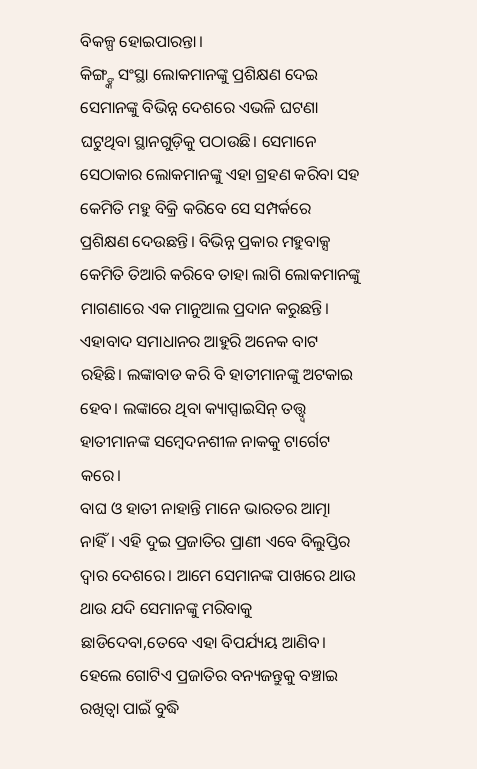ବିକଳ୍ପ ହୋଇପାରନ୍ତା।
କିଙ୍ଗ୍ଙ୍କ ସଂସ୍ଥା ଲୋକମାନଙ୍କୁ ପ୍ରଶିକ୍ଷଣ ଦେଇ ସେମାନଙ୍କୁ ବିଭିନ୍ନ ଦେଶରେ ଏଭଳି ଘଟଣା ଘଟୁଥିବା ସ୍ଥାନଗୁଡ଼ିକୁ ପଠାଉଛି। ସେମାନେ ସେଠାକାର ଲୋକମାନଙ୍କୁ ଏହା ଗ୍ରହଣ କରିବା ସହ କେମିତି ମହୁ ବିକ୍ରି କରିବେ ସେ ସମ୍ପର୍କରେ ପ୍ରଶିକ୍ଷଣ ଦେଉଛନ୍ତି। ବିଭିନ୍ନ ପ୍ରକାର ମହୁବାକ୍ସ କେମିତି ତିଆରି କରିବେ ତାହା ଲାଗି ଲୋକମାନଙ୍କୁ ମାଗଣାରେ ଏକ ମାନୁଆଲ ପ୍ରଦାନ କରୁଛନ୍ତି। ଏହାବାଦ ସମାଧାନର ଆହୁରି ଅନେକ ବାଟ ରହିଛି। ଲଙ୍କାବାଡ କରି ବି ହାତୀମାନଙ୍କୁ ଅଟକାଇ ହେବ। ଲଙ୍କାରେ ଥିବା କ୍ୟାପ୍ସାଇସିନ୍ ତତ୍ତ୍ୱ୍ବ ହାତୀମାନଙ୍କ ସମ୍ବେଦନଶୀଳ ନାକକୁ ଟାର୍ଗେଟ କରେ।
ବାଘ ଓ ହାତୀ ନାହାନ୍ତି ମାନେ ଭାରତର ଆତ୍ମା ନାହିଁ। ଏହି ଦୁଇ ପ୍ରଜାତିର ପ୍ରାଣୀ ଏବେ ବିଲୁପ୍ତିର ଦ୍ୱାର ଦେଶରେ। ଆମେ ସେମାନଙ୍କ ପାଖରେ ଥାଉ ଥାଉ ଯଦି ସେମାନଙ୍କୁ ମରିବାକୁ ଛାଡିଦେବା,ତେବେ ଏହା ବିପର୍ଯ୍ୟୟ ଆଣିବ। ହେଲେ ଗୋଟିଏ ପ୍ରଜାତିର ବନ୍ୟଜନ୍ତୁକୁ ବଞ୍ଚାଇ ରଖିତ୍ବା ପାଇଁ ବୁଦ୍ଧି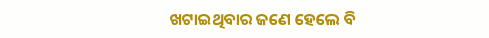ଖଟାଇଥିବାର ଜଣେ ହେଲେ ବି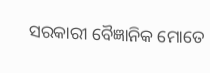ସରକାରୀ ବୈଜ୍ଞାନିକ ମୋତେ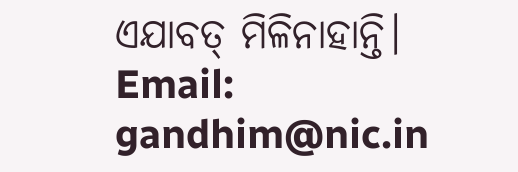ଏଯାବତ୍ ମିଳିନାହାନ୍ତି।
Email: gandhim@nic.in